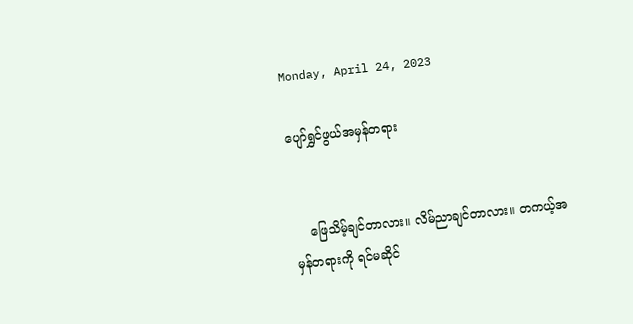Monday, April 24, 2023

ပျော်ရွှင်ဖွယ်အမှန်တရား


    ဖြေသိမ့်ချင်တာလား။ လိမ်ညာချင်တာလား။ တကယ့်အမှန်တရားကို ရင်မဆိုင်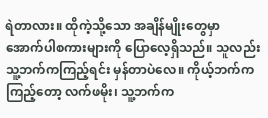ရဲတာလား။ ထိုကဲ့သို့သော အချိန်မျိုးတွေမှာ အောက်ပါစကားများကို ပြောလေ့ရှိသည်။ သူလည်း သူ့ဘက်ကကြည့်ရင်း မှန်တာပဲလေ။ ကိုယ့်ဘက်ကကြည့်တော့ လက်ဖမိုး၊ သူ့ဘက်က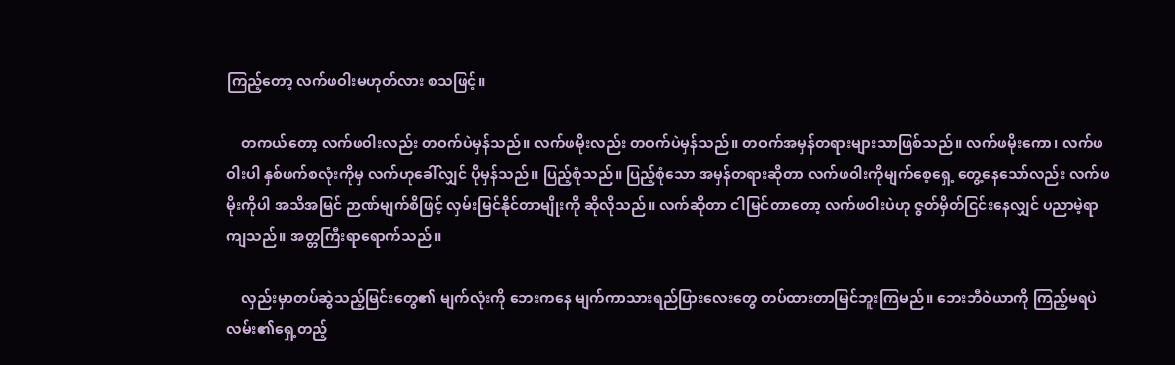ကြည့်တော့ လက်ဖဝါးမဟုတ်လား စသဖြင့်။

    တကယ်တော့ လက်ဖဝါးလည်း တဝက်ပဲမှန်သည်။ လက်ဖမိုးလည်း တဝက်ပဲမှန်သည်။ တဝက်အမှန်တရားများသာဖြစ်သည်။ လက်ဖမိုးကော၊ လက်ဖဝါးပါ နှစ်ဖက်စလုံးကိုမှ လက်ဟုခေါ်လျှင် ပိုမှန်သည်။ ပြည့်စုံသည်။ ပြည့်စုံသော အမှန်တရားဆိုတာ လက်ဖဝါးကိုမျက်စေ့ရှေ့ တွေ့နေသော်လည်း လက်ဖမိုးကိုပါ အသိအမြင် ဉာဏ်မျက်စိဖြင့် လှမ်းမြင်နိုင်တာမျိုးကို ဆိုလိုသည်။ လက်ဆိုတာ ငါမြင်တာတော့ လက်ဖဝါးပဲဟု ဇွတ်မှိတ်ငြင်းနေလျှင် ပညာမဲ့ရာကျသည်။ အတ္တကြီးရာရောက်သည်။

    လှည်းမှာတပ်ဆွဲသည့်မြင်းတွေ၏ မျက်လုံးကို ဘေးကနေ မျက်ကာသားရည်ပြားလေးတွေ တပ်ထားတာမြင်ဘူးကြမည်။ ဘေးဘီဝဲယာကို ကြည့်မရပဲ လမ်း၏ရှေ့တည့်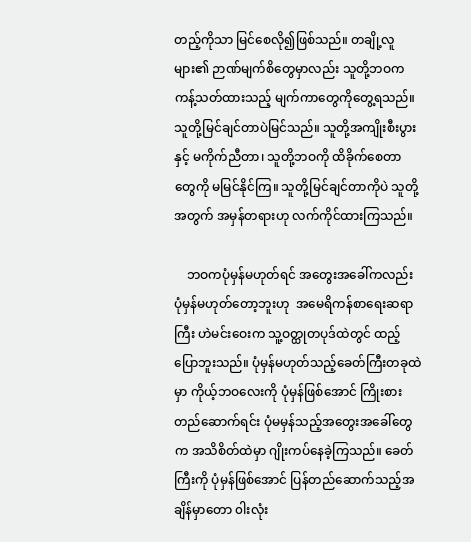တည့်ကိုသာ မြင်စေလို၍ဖြစ်သည်။ တချို့လူများ၏ ဉာဏ်မျက်စိတွေမှာလည်း သူတို့ဘဝက ကန့်သတ်ထားသည့် မျက်ကာတွေကိုတွေ့ရသည်။ သူတို့မြင်ချင်တာပဲမြင်သည်။ သူတို့အကျိုးစီးပွားနှင့် မကိုက်ညီတာ၊ သူတို့ဘဝကို ထိခိုက်စေတာတွေကို မမြင်နိုင်ကြ။ သူတို့မြင်ချင်တာကိုပဲ သူတို့အတွက် အမှန်တရားဟု လက်ကိုင်ထားကြသည်။

    ဘဝကပုံမှန်မဟုတ်ရင် အတွေးအခေါ်ကလည်း ပုံမှန်မဟုတ်တော့ဘူးဟု  အမေရိကန်စာရေးဆရာကြီး ဟဲမင်းဝေးက သူ့ဝတ္ထုတပုဒ်ထဲတွင် ထည့်ပြောဘူးသည်။ ပုံမှန်မဟုတ်သည့်ခေတ်ကြီးတခုထဲမှာ ကိုယ့်ဘဝလေးကို ပုံမှန်ဖြစ်အောင် ကြိုးစားတည်ဆောက်ရင်း ပုံမမှန်သည့်အတွေးအခေါ်တွေက အသိစိတ်ထဲမှာ ဂျိုးကပ်နေခဲ့ကြသည်။ ခေတ်ကြီးကို ပုံမှန်ဖြစ်အောင် ပြန်တည်ဆောက်သည့်အချိန်မှာတော ၀ါးလုံး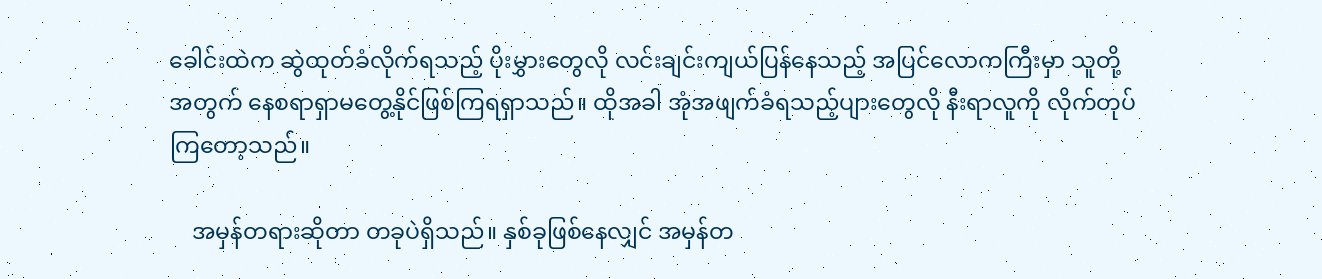ခေါင်းထဲက ဆွဲထုတ်ခံလိုက်ရသည့် ပိုးမွှားတွေလို လင်းချင်းကျယ်ပြန်နေသည့် အပြင်လောကကြီးမှာ သူတို့အတွက် နေစရာရှာမတွေ့နိုင်ဖြစ်ကြရရှာသည်။ ထိုအခါ အုံအဖျက်ခံရသည့်ပျားတွေလို နီးရာလူကို လိုက်တုပ်ကြတော့သည်။

    အမှန်တရားဆိုတာ တခုပဲရှိသည်။ နှစ်ခုဖြစ်နေလျှင် အမှန်တ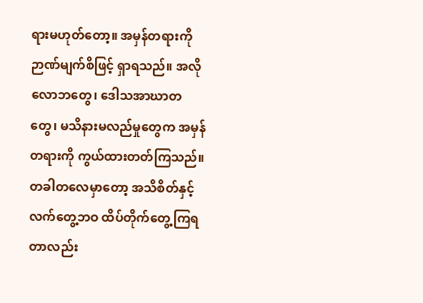ရားမဟုတ်တော့။ အမှန်တရားကို ဉာဏ်မျက်စိဖြင့် ရှာရသည်။ အလိုလောဘတွေ၊ ဒေါသအာဃာတတွေ၊ မသိနားမလည်မှုတွေက အမှန်တရားကို ကွယ်ထားတတ်ကြသည်။ တခါတလေမှာတော့ အသိစိတ်နှင့် လက်တွေ့ဘဝ ထိပ်တိုက်တွေ့ကြရတာလည်း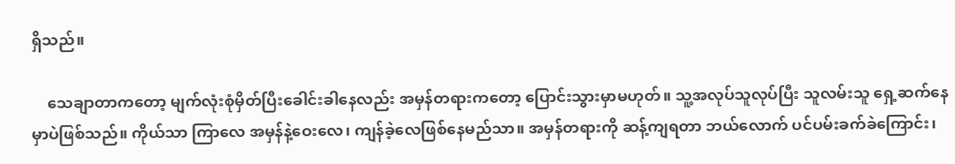ရှိသည်။

    သေချာတာကတော့ မျက်လုံးစုံမှိတ်ပြီးခေါင်းခါနေလည်း အမှန်တရားကတော့ ပြောင်းသွားမှာမဟုတ်။ သူ့အလုပ်သူလုပ်ပြီး သူလမ်းသူ ရှေ့ဆက်နေမှာပဲဖြစ်သည်။ ကိုယ်သာ ကြာလေ အမှန်နဲ့ဝေးလေ၊ ကျန်ခဲ့လေဖြစ်နေမည်သာ။ အမှန်တရားကို ဆန့်ကျရတာ ဘယ်လောက် ပင်ပမ်းခက်ခဲကြောင်း၊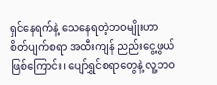ရှင်နေရက်နဲ့ သေနေရတဲ့ဘဝမျိုးဟာ စိတ်ပျက်စရာ အထီးကျန် ညည်းငွေ့ဖွယ်ဖြစ်ကြောင်း၊ ပျော်ရွှင်စရာတွေနဲ့ လူ့ဘဝ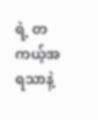ရဲ့ တကယ့်အရသာနဲ့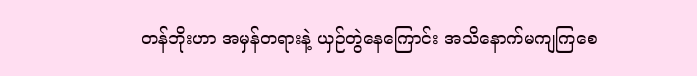တန်ဘိုးဟာ အမှန်တရားနဲ့ ယှဉ်တွဲနေကြောင်း အသိနောက်မကျကြစေ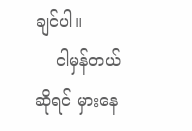ချင်ပါ။
    ငါမှန်တယ်ဆိုရင် မှားနေ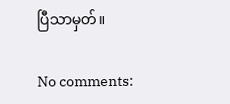ပြီသာမှတ်။

No comments: